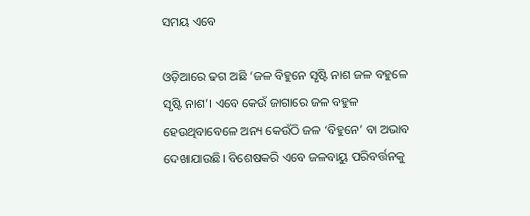ସମୟ ଏବେ

ଓଡ଼ିଆରେ ଢଗ ଅଛି ‘ଜଳ ବିହୁନେ ସୃଷ୍ଟି ନାଶ ଜଳ ବହୁଳେ ସୃଷ୍ଟି ନାଶ’। ଏବେ କେଉଁ ଜାଗାରେ ଜଳ ବହୁଳ ହେଉଥିବାବେଳେ ଅନ୍ୟ କେଉଁଠି ଜଳ ‘ବିହୁନେ’ ବା ଅଭାବ ଦେଖାଯାଉଛି। ବିଶେଷକରି ଏବେ ଜଳବାୟୁ ପରିବର୍ତ୍ତନକୁ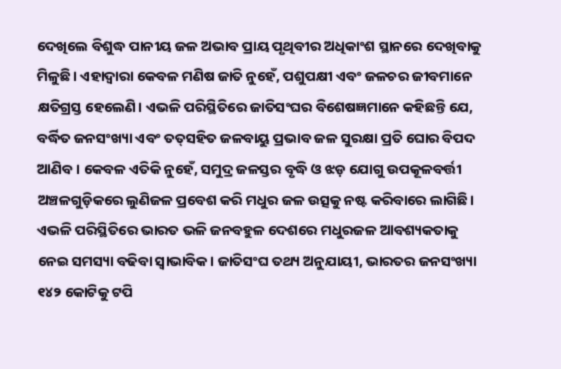ଦେଖିଲେ ବିଶୁଦ୍ଧ ପାନୀୟ ଜଳ ଅଭାବ ପ୍ରାୟ ପୃଥିବୀର ଅଧିକାଂଶ ସ୍ଥାନରେ ଦେଖିବାକୁ ମିଳୁଛି। ଏହାଦ୍ୱାରା କେବଳ ମଣିଷ ଜାତି ନୁହେଁ, ପଶୁପକ୍ଷୀ ଏବଂ ଜଳଚର ଜୀବମାନେ କ୍ଷତିଗ୍ରସ୍ତ ହେଲେଣି। ଏଭଳି ପରିସ୍ଥିତିରେ ଜାତିସଂଘର ବିଶେଷଜ୍ଞମାନେ କହିଛନ୍ତି ଯେ, ବର୍ଦ୍ଧିତ ଜନସଂଖ୍ୟା ଏବଂ ତତ୍‌ସହିତ ଜଳବାୟୁ ପ୍ରଭାବ ଜଳ ସୁରକ୍ଷା ପ୍ରତି ଘୋର ବିପଦ ଆଣିବ। କେବଳ ଏତିକି ନୁହେଁ, ସମୁଦ୍ର ଜଳସ୍ତର ବୃଦ୍ଧି ଓ ଝଡ଼ ଯୋଗୁ ଉପକୂଳବର୍ତ୍ତୀ ଅଞ୍ଚଳଗୁଡ଼ିକରେ ଲୁଣିଜଳ ପ୍ରବେଶ କରି ମଧୁର ଜଳ ଉତ୍ସକୁ ନଷ୍ଟ କରିବାରେ ଲାଗିଛି। ଏଭଳି ପରିସ୍ଥିତିରେ ଭାରତ ଭଳି ଜନବହୁଳ ଦେଶରେ ମଧୁରଜଳ ଆବଶ୍ୟକତାକୁ ନେଇ ସମସ୍ୟା ବଢିବା ସ୍ବାଭାବିକ। ଜାତିସଂଘ ତଥ୍ୟ ଅନୁଯାୟୀ, ଭାରତର ଜନସଂଖ୍ୟା ୧୪୨ କୋଟିକୁ ଟପି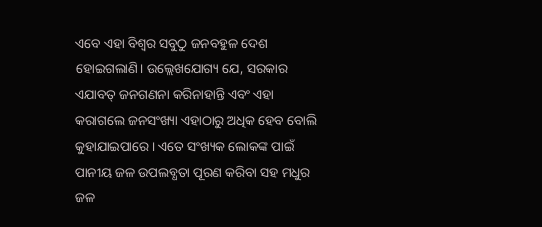ଏବେ ଏହା ବିଶ୍ୱର ସବୁଠୁ ଜନବହୁଳ ଦେଶ ହୋଇଗଲାଣି। ଉଲ୍ଲେଖଯୋଗ୍ୟ ଯେ, ସରକାର ଏଯାବତ୍‌ ଜନଗଣନା କରିନାହାନ୍ତି ଏବଂ ଏହା କରାଗଲେ ଜନସଂଖ୍ୟା ଏହାଠାରୁ ଅଧିକ ହେବ ବୋଲି କୁହାଯାଇପାରେ। ଏତେ ସଂଖ୍ୟକ ଲୋକଙ୍କ ପାଇଁ ପାନୀୟ ଜଳ ଉପଲବ୍ଧତା ପୂରଣ କରିବା ସହ ମଧୁର ଜଳ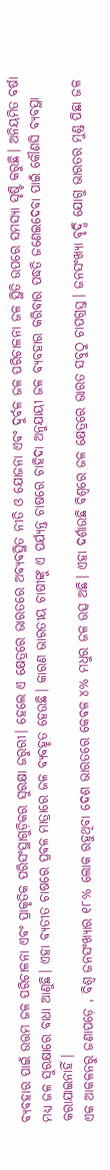ବ୍ୟବହାର ପାଇଁ ଉତ୍ତମ ଜଳ ପରିଚାଳନା ଏବଂ ପ୍ରାକୃତିକ ପରିସଂସ୍ଥାଗୁଡ଼ିକର ସୁରକ୍ଷା ଜରୁରୀ। ହେଲେ ଏ କ୍ଷେତ୍ରରେ ଭାରତରେ ଅବ୍ୟବସ୍ଥିତ ନୀତି ଓ ଯୋଜନା ଏବଂ ଦୁର୍ବଳ ଜଳ ପରିଚାଳନା ଜଳ ସ୍ଥିତି ଉପରେ ସମସ୍ୟା ସୃଷ୍ଟି କରୁଛି। ଅନିୟମିତ ବର୍ଷା ମଧ୍ୟ ଜଳ ସୁରକ୍ଷାରେ ବାଧା ଆଣୁଛି। ଏହା ବ୍ୟତୀତ ଚାଷରେ ପ୍ରବଳ ମାତ୍ରାରେ ଜଳ ବ୍ୟବହୃତ ହେଉଛି। କାରଣ ଭାରତୀୟ ଚାଷୀଙ୍କୁ ଏ ପର୍ଯ୍ୟନ୍ତ ଚାଷରେ ଚାହିଦା ଅନୁଯାୟୀ ଜଳ ବ୍ୟବହାର କରିବାର ପଦ୍ଧତି ଜଣେଇଦେବା ପାଇଁ କୌଣସି ବ୍ୟବସ୍ଥା କରାଯାଇନାହିଁ।
ଏକ ଆକଳନରୁ ଜଣାପଡ଼େ , ବିଶ୍ୱ ଜନସଂଖ୍ୟାର ୧୮% ଲୋକ ରହୁଥିବା ଦେଶ ଭାରତରେ କେବଳ ୪% ମଧୁର ଜଳ ଉତ୍ସ ଅଛି। ଏହା ଦର୍ଶାଉଛି ବିଶ୍ୱରେ ଜଳ କ୍ଷେତ୍ରରେ ଭାରତ ସବୁଠୁ ଚାପଗ୍ରସ୍ତ। ଜନସଂଖ୍ୟା ବୃଦ୍ଧି ଯୋଗୁ ଭାରତର ମୁଣ୍ଡ ପିଛା ଜଳ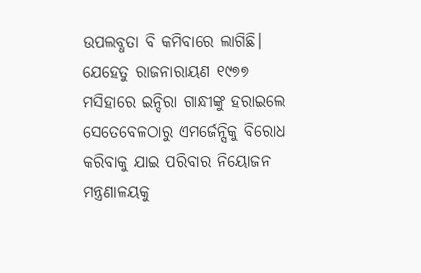ଉପଲବ୍ଧତା ବି କମିବାରେ ଲାଗିଛି। ଯେହେତୁ ରାଜନାରାୟଣ ୧୯୭୭ ମସିହାରେ ଇନ୍ଦିରା ଗାନ୍ଧୀଙ୍କୁ ହରାଇଲେ ସେତେବେଳଠାରୁ ଏମର୍ଜେନ୍ସିକୁ ବିରୋଧ କରିବାକୁ ଯାଇ ପରିବାର ନିୟୋଜନ ମନ୍ତ୍ରଣାଳୟକୁ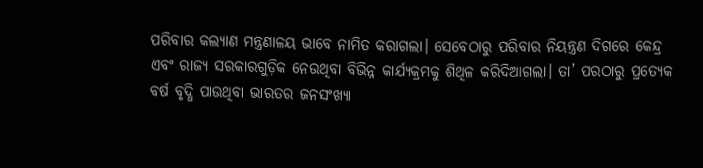ପରିବାର କଲ୍ୟାଣ ମନ୍ତ୍ରଣାଳୟ ଭାବେ ନାମିତ କରାଗଲା। ସେବେଠାରୁ ପରିବାର ନିୟନ୍ତ୍ରଣ ଦିଗରେ କେନ୍ଦ୍ର ଏବଂ ରାଜ୍ୟ ସରକାରଗୁଡ଼ିକ ନେଉଥିବା ବିଭିନ୍ନ କାର୍ଯ୍ୟକ୍ରମକୁ ଶିଥିଳ କରିଦିଆଗଲା। ତା’ ପରଠାରୁ ପ୍ରତ୍ୟେକ ବର୍ଷ ବୃଦ୍ଧି ପାଉଥିବା ଭାରତର ଜନସଂଖ୍ୟା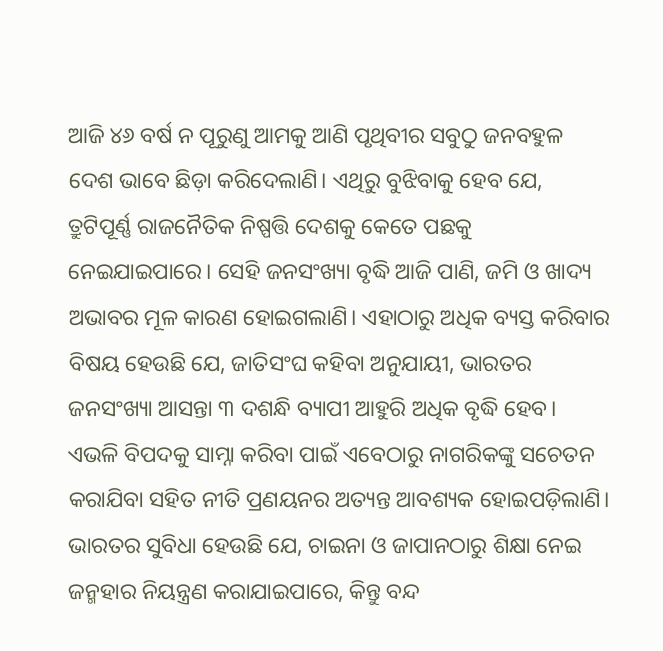ଆଜି ୪୬ ବର୍ଷ ନ ପୂରୁଣୁ ଆମକୁ ଆଣି ପୃଥିବୀର ସବୁଠୁ ଜନବହୁଳ ଦେଶ ଭାବେ ଛିଡ଼ା କରିଦେଲାଣି। ଏଥିରୁ ବୁଝିବାକୁ ହେବ ଯେ, ତ୍ରୁଟିପୂର୍ଣ୍ଣ ରାଜନୈତିକ ନିଷ୍ପତ୍ତି ଦେଶକୁ କେତେ ପଛକୁ ନେଇଯାଇପାରେ। ସେହି ଜନସଂଖ୍ୟା ବୃଦ୍ଧି ଆଜି ପାଣି, ଜମି ଓ ଖାଦ୍ୟ ଅଭାବର ମୂଳ କାରଣ ହୋଇଗଲାଣି। ଏହାଠାରୁ ଅଧିକ ବ୍ୟସ୍ତ କରିବାର ବିଷୟ ହେଉଛି ଯେ, ଜାତିସଂଘ କହିବା ଅନୁଯାୟୀ, ଭାରତର ଜନସଂଖ୍ୟା ଆସନ୍ତା ୩ ଦଶନ୍ଧି ବ୍ୟାପୀ ଆହୁରି ଅଧିକ ବୃଦ୍ଧି ହେବ। ଏଭଳି ବିପଦକୁ ସାମ୍ନା କରିବା ପାଇଁ ଏବେଠାରୁ ନାଗରିକଙ୍କୁ ସଚେତନ କରାଯିବା ସହିତ ନୀତି ପ୍ରଣୟନର ଅତ୍ୟନ୍ତ ଆବଶ୍ୟକ ହୋଇପଡ଼ିଲାଣି। ଭାରତର ସୁବିଧା ହେଉଛି ଯେ, ଚାଇନା ଓ ଜାପାନଠାରୁ ଶିକ୍ଷା ନେଇ ଜନ୍ମହାର ନିୟନ୍ତ୍ରଣ କରାଯାଇପାରେ, କିନ୍ତୁ ବନ୍ଦ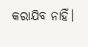କରାଯିବ ନାହିଁ।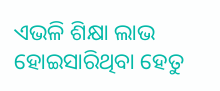ଏଭଳି ଶିକ୍ଷା ଲାଭ ହୋଇସାରିଥିବା ହେତୁ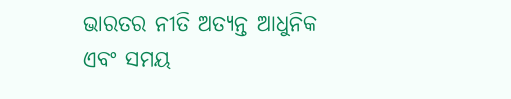ଭାରତର ନୀତି ଅତ୍ୟନ୍ତ ଆଧୁନିକ ଏବଂ ସମୟ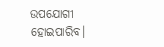ଉପଯୋଗୀ ହୋଇପାରିବ।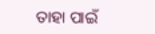ତାହା ପାଇଁ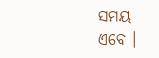ସମୟ ଏବେ ।